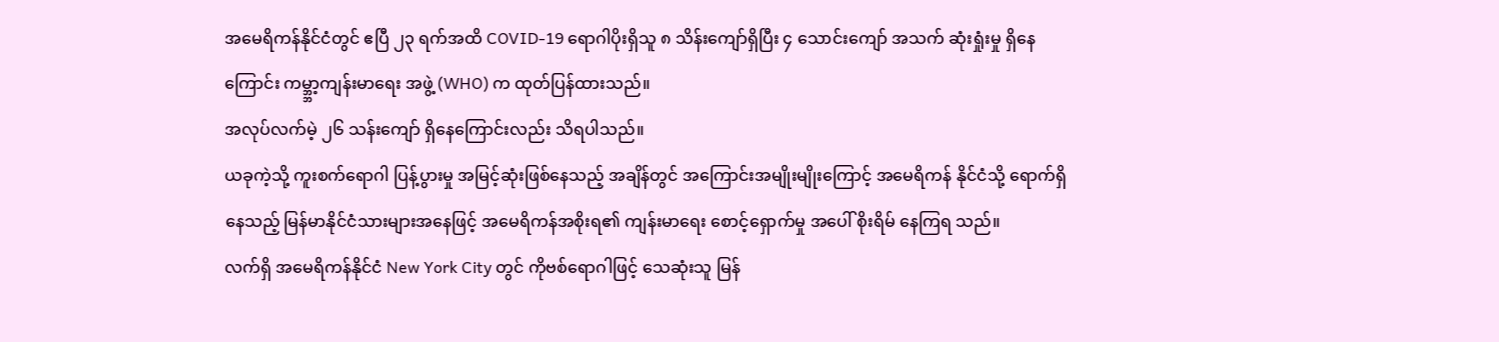အမေရိကန်နိုင်ငံတွင် ဧပြီ ၂၃ ရက်အထိ COVID-19 ရောဂါပိုးရှိသူ ၈ သိန်းကျော်ရှိပြီး ၄ သောင်းကျော် အသက် ဆုံးရှုံးမှု ရှိနေကြောင်း ကမ္ဘ္ဘာ့ကျန်းမာရေး အဖွဲ့ (WHO) က ထုတ်ပြန်ထားသည်။
အလုပ်လက်မဲ့ ၂၆ သန်းကျော် ရှိနေကြောင်းလည်း သိရပါသည်။
ယခုကဲ့သို့ ကူးစက်ရောဂါ ပြန့်ပွားမှု အမြင့်ဆုံးဖြစ်နေသည့် အချိန်တွင် အကြောင်းအမျိုးမျိုးကြောင့် အမေရိကန် နိုင်ငံသို့ ရောက်ရှိနေသည့် မြန်မာနိုင်ငံသားများအနေဖြင့် အမေရိကန်အစိုးရ၏ ကျန်းမာရေး စောင့်ရှောက်မှု အပေါ် စိုးရိမ် နေကြရ သည်။
လက်ရှိ အမေရိကန်နိုင်ငံ New York City တွင် ကိုဗစ်ရောဂါဖြင့် သေဆုံးသူ မြန်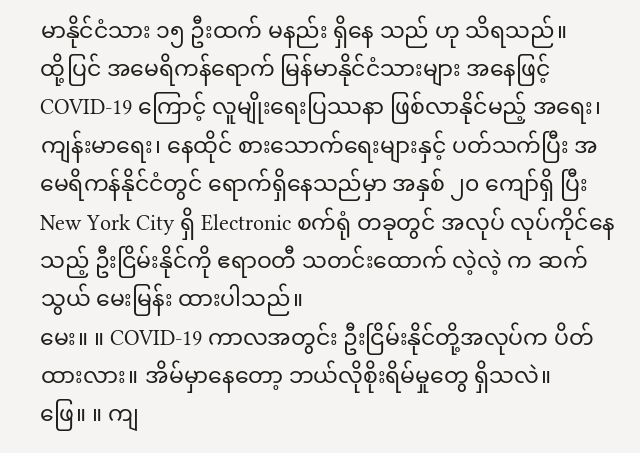မာနိုင်ငံသား ၁၅ ဦးထက် မနည်း ရှိနေ သည် ဟု သိရသည်။
ထို့ပြင် အမေရိကန်ရောက် မြန်မာနိုင်ငံသားများ အနေဖြင့် COVID-19 ကြောင့် လူမျိုးရေးပြဿနာ ဖြစ်လာနိုင်မည့် အရေး၊ ကျန်းမာရေး၊ နေထိုင် စားသောက်ရေးများနှင့် ပတ်သက်ပြီး အမေရိကန်နိုင်ငံတွင် ရောက်ရှိနေသည်မှာ အနှစ် ၂၀ ကျော်ရှိ ပြီး New York City ရှိ Electronic စက်ရုံ တခုတွင် အလုပ် လုပ်ကိုင်နေသည့် ဦးငြိမ်းနိုင်ကို ဧရာဝတီ သတင်းထောက် လဲ့လဲ့ က ဆက်သွယ် မေးမြန်း ထားပါသည်။
မေး။ ။ COVID-19 ကာလအတွင်း ဦးငြိမ်းနိုင်တို့အလုပ်က ပိတ်ထားလား။ အိမ်မှာနေတော့ ဘယ်လိုစိုးရိမ်မှုတွေ ရှိသလဲ။
ဖြေ။ ။ ကျ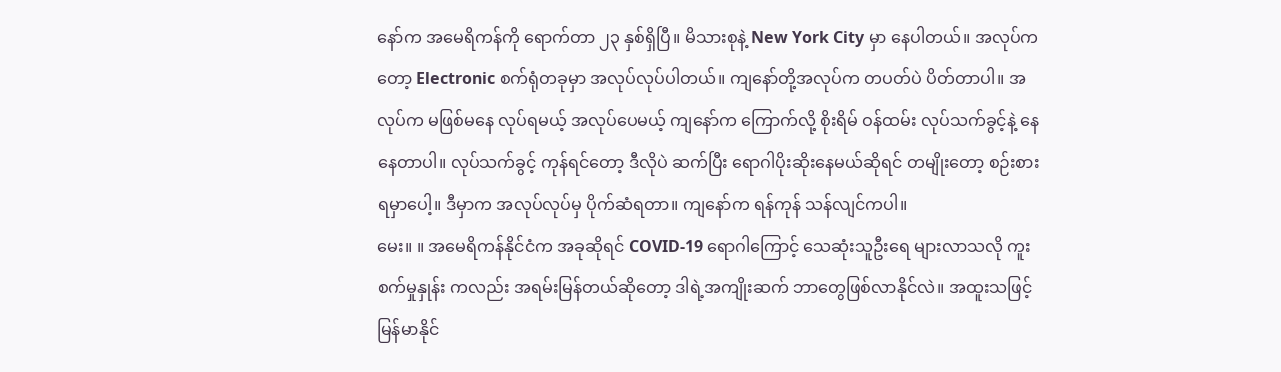နော်က အမေရိကန်ကို ရောက်တာ ၂၃ နှစ်ရှိပြီ။ မိသားစုနဲ့ New York City မှာ နေပါတယ်။ အလုပ်ကတော့ Electronic စက်ရုံတခုမှာ အလုပ်လုပ်ပါတယ်။ ကျနော်တို့အလုပ်က တပတ်ပဲ ပိတ်တာပါ။ အလုပ်က မဖြစ်မနေ လုပ်ရမယ့် အလုပ်ပေမယ့် ကျနော်က ကြောက်လို့ စိုးရိမ် ဝန်ထမ်း လုပ်သက်ခွင့်နဲ့ နေနေတာပါ။ လုပ်သက်ခွင့် ကုန်ရင်တော့ ဒီလိုပဲ ဆက်ပြီး ရောဂါပိုးဆိုးနေမယ်ဆိုရင် တမျိုးတော့ စဉ်းစားရမှာပေါ့။ ဒီမှာက အလုပ်လုပ်မှ ပိုက်ဆံရတာ။ ကျနော်က ရန်ကုန် သန်လျင်ကပါ။
မေး။ ။ အမေရိကန်နိုင်ငံက အခုဆိုရင် COVID-19 ရောဂါကြောင့် သေဆုံးသူဦးရေ များလာသလို ကူးစက်မှုနှုန်း ကလည်း အရမ်းမြန်တယ်ဆိုတော့ ဒါရဲ့အကျိုးဆက် ဘာတွေဖြစ်လာနိုင်လဲ။ အထူးသဖြင့် မြန်မာနိုင်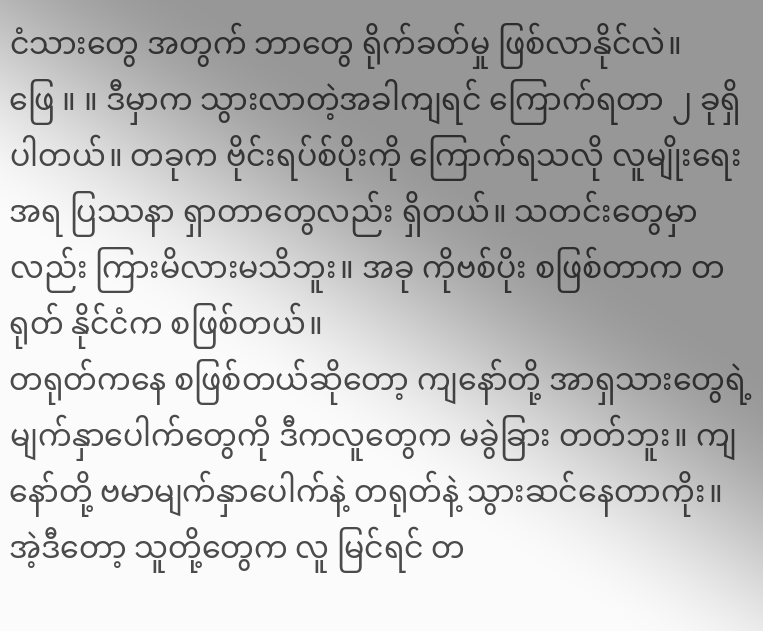ငံသားတွေ အတွက် ဘာတွေ ရိုက်ခတ်မှု ဖြစ်လာနိုင်လဲ။
ဖြေ ။ ။ ဒီမှာက သွားလာတဲ့အခါကျရင် ကြောက်ရတာ ၂ ခုရှိပါတယ်။ တခုက ဗိုင်းရပ်စ်ပိုးကို ကြောက်ရသလို လူမျိုးရေး အရ ပြဿနာ ရှာတာတွေလည်း ရှိတယ်။ သတင်းတွေမှာလည်း ကြားမိလားမသိဘူး။ အခု ကိုဗစ်ပိုး စဖြစ်တာက တရုတ် နိုင်ငံက စဖြစ်တယ်။
တရုတ်ကနေ စဖြစ်တယ်ဆိုတော့ ကျနော်တို့ အာရှသားတွေရဲ့ မျက်နှာပေါက်တွေကို ဒီကလူတွေက မခွဲခြား တတ်ဘူး။ ကျနော်တို့ ဗမာမျက်နှာပေါက်နဲ့ တရုတ်နဲ့ သွားဆင်နေတာကိုး။ အဲ့ဒီတော့ သူတို့တွေက လူ မြင်ရင် တ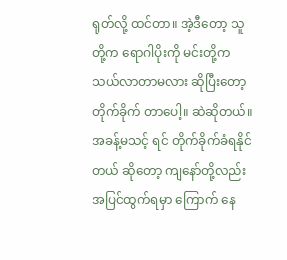ရုတ်လို့ ထင်တာ။ အဲ့ဒီတော့ သူတို့က ရောဂါပိုးကို မင်းတို့က သယ်လာတာမလား ဆိုပြီးတော့ တိုက်ခိုက် တာပေါ့။ ဆဲဆိုတယ်။ အခန့်မသင့် ရင် တိုက်ခိုက်ခံရနိုင်တယ် ဆိုတော့ ကျနော်တို့လည်း အပြင်ထွက်ရမှာ ကြောက် နေ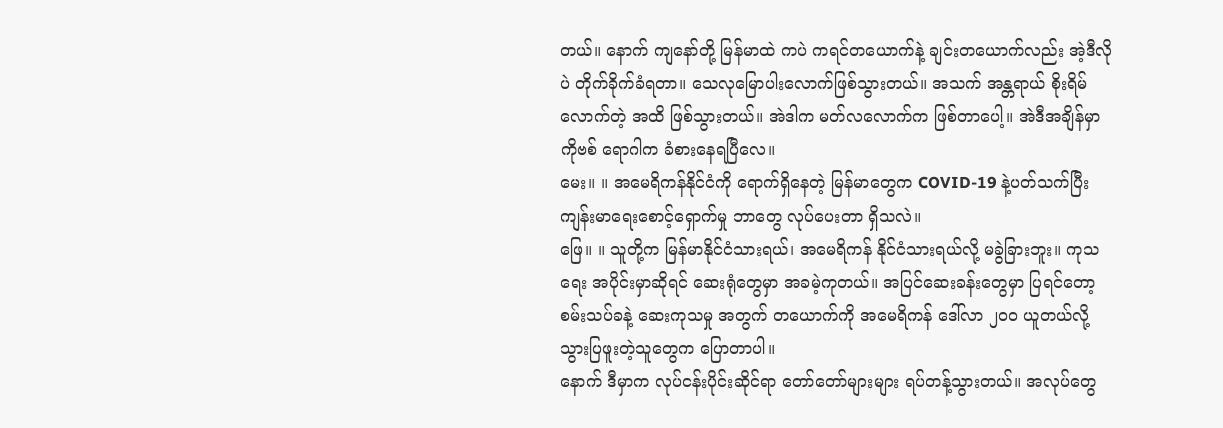တယ်။ နောက် ကျနော်တို့ မြန်မာထဲ ကပဲ ကရင်တယောက်နဲ့ ချင်းတယောက်လည်း အဲ့ဒီလိုပဲ တိုက်ခိုက်ခံရတာ။ သေလုမြောပါးလောက်ဖြစ်သွားတယ်။ အသက် အန္တရာယ် စိုးရိမ်လောက်တဲ့ အထိ ဖြစ်သွားတယ်။ အဲဒါက မတ်လလောက်က ဖြစ်တာပေါ့။ အဲဒီအချိန်မှာ ကိုဗစ် ရောဂါက ခံစားနေရပြီလေ။
မေး။ ။ အမေရိကန်နိုင်ငံကို ရောက်ရှိနေတဲ့ မြန်မာတွေက COVID-19 နဲ့ပတ်သက်ပြီး ကျန်းမာရေးစောင့်ရှောက်မှု ဘာတွေ လုပ်ပေးတာ ရှိသလဲ။
ဖြေ။ ။ သူတို့က မြန်မာနိုင်ငံသားရယ်၊ အမေရိကန် နိုင်ငံသားရယ်လို့ မခွဲခြားဘူး။ ကုသရေး အပိုင်းမှာဆိုရင် ဆေးရုံတွေမှာ အခမဲ့ကုတယ်။ အပြင်ဆေးခန်းတွေမှာ ပြရင်တော့ စမ်းသပ်ခနဲ့ ဆေးကုသမှု အတွက် တယောက်ကို အမေရိကန် ဒေါ်လာ ၂၀၀ ယူတယ်လို့ သွားပြဖူးတဲ့သူတွေက ပြောတာပါ။
နောက် ဒီမှာက လုပ်ငန်းပိုင်းဆိုင်ရာ တော်တော်များများ ရပ်တန့်သွားတယ်။ အလုပ်တွေ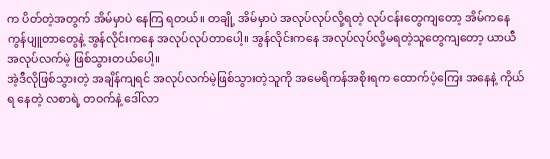က ပိတ်တဲ့အတွက် အိမ်မှာပဲ နေကြ ရတယ်။ တချို့ အိမ်မှာပဲ အလုပ်လုပ်လို့ရတဲ့ လုပ်ငန်းတွေကျတော့ အိမ်ကနေ ကွန်ပျူတာတွေနဲ့ အွန်လိုင်းကနေ အလုပ်လုပ်တာပေါ့။ အွန်လိုင်းကနေ အလုပ်လုပ်လို့မရတဲ့သူတွေကျတော့ ယာယီ အလုပ်လက်မဲ့ ဖြစ်သွားတယ်ပေါ့။
အဲ့ဒီလိုဖြစ်သွားတဲ့ အချိန်ကျရင် အလုပ်လက်မဲ့ဖြစ်သွားတဲ့သူကို အမေရိကန်အစိုးရက ထောက်ပံ့ကြေး အနေနဲ့ ကိုယ်ရ နေတဲ့ လစာရဲ့ တဝက်နဲ့ ဒေါ်လာ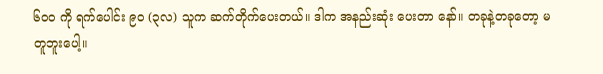၆၀၀ ကို ရက်ပေါင်း ၉၀ (၃လ) သူက ဆက်တိုက်ပေးတယ်။ ဒါက အနည်းဆုံး ပေးတာ နော်။ တခုနဲ့တခုတော့ မတူဘူးပေါ့။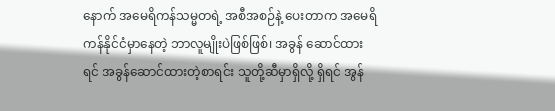နောက် အမေရိကန်သမ္မတရဲ့ အစီအစဉ်နဲ့ ပေးတာက အမေရိကန်နိုင်ငံမှာနေတဲ့ ဘာလူမျိုးပဲဖြစ်ဖြစ်၊ အခွန် ဆောင်ထား ရင် အခွန်ဆောင်ထားတဲ့စာရင်း သူတို့ဆီမှာရှိလို့ ရှိရင် အွန်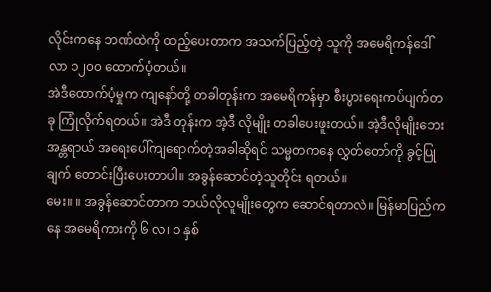လိုင်းကနေ ဘဏ်ထဲကို ထည့်ပေးတာက အသက်ပြည့်တဲ့ သူကို အမေရိကန်ဒေါ်လာ ၁၂၀၀ ထောက်ပံ့တယ်။
အဲဒီထောက်ပံ့မှုက ကျနော်တို့ တခါတုန်းက အမေရိကန်မှာ စီးပွားရေးကပ်ပျက်တခု ကြုံလိုက်ရတယ်။ အဲဒီ တုန်းက အဲ့ဒီ လိုမျိုး တခါပေးဖူးတယ်။ အဲ့ဒီလိုမျိုးဘေးအန္တရာယ် အရေးပေါ်ကျရောက်တဲ့အခါဆိုရင် သမ္မတကနေ လွှတ်တော်ကို ခွင့်ပြု ချက် တောင်းပြီးပေးတာပါ။ အခွန်ဆောင်တဲ့သူတိုင်း ရတယ်။
မေး။ ။ အခွန်ဆောင်တာက ဘယ်လိုလူမျိုးတွေက ဆောင်ရတာလဲ။ မြန်မာပြည်ကနေ အမေရိကားကို ၆ လ၊ ၁ နှစ်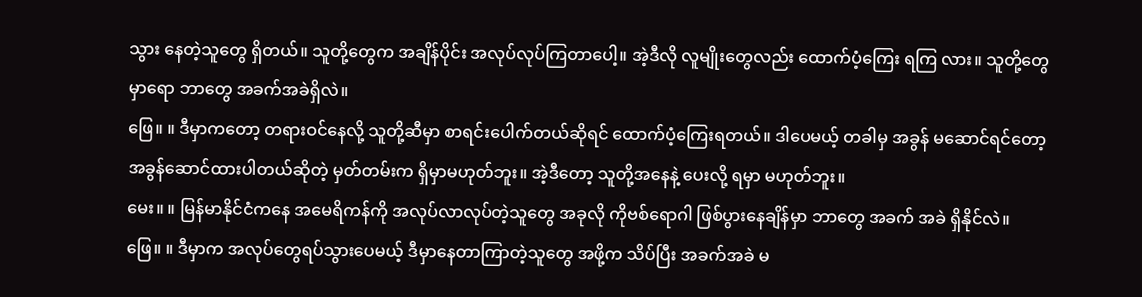သွား နေတဲ့သူတွေ ရှိတယ်။ သူတို့တွေက အချိန်ပိုင်း အလုပ်လုပ်ကြတာပေါ့။ အဲ့ဒီလို လူမျိုးတွေလည်း ထောက်ပံ့ကြေး ရကြ လား။ သူတို့တွေမှာရော ဘာတွေ အခက်အခဲရှိလဲ။
ဖြေ။ ။ ဒီမှာကတော့ တရားဝင်နေလို့ သူတို့ဆီမှာ စာရင်းပေါက်တယ်ဆိုရင် ထောက်ပံ့ကြေးရတယ်။ ဒါပေမယ့် တခါမှ အခွန် မဆောင်ရင်တော့ အခွန်ဆောင်ထားပါတယ်ဆိုတဲ့ မှတ်တမ်းက ရှိမှာမဟုတ်ဘူး။ အဲ့ဒီတော့ သူတို့အနေနဲ့ ပေးလို့ ရမှာ မဟုတ်ဘူး။
မေး။ ။ မြန်မာနိုင်ငံကနေ အမေရိကန်ကို အလုပ်လာလုပ်တဲ့သူတွေ အခုလို ကိုဗစ်ရောဂါ ဖြစ်ပွားနေချိန်မှာ ဘာတွေ အခက် အခဲ ရှိနိုင်လဲ။
ဖြေ။ ။ ဒီမှာက အလုပ်တွေရပ်သွားပေမယ့် ဒီမှာနေတာကြာတဲ့သူတွေ အဖို့က သိပ်ပြီး အခက်အခဲ မ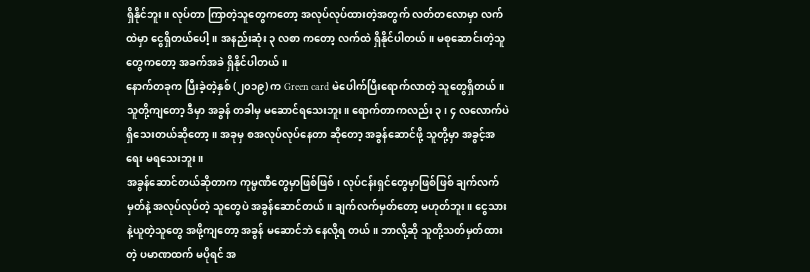ရှိနိုင်ဘူး။ လုပ်တာ ကြာတဲ့သူတွေကတော့ အလုပ်လုပ်ထားတဲ့အတွက် လတ်တလောမှာ လက်ထဲမှာ ငွေရှိတယ်ပေါ့။ အနည်းဆုံး ၃ လစာ ကတော့ လက်ထဲ ရှိနိုင်ပါတယ်။ မစုဆောင်းတဲ့သူတွေကတော့ အခက်အခဲ ရှိနိုင်ပါတယ်။
နောက်တခုက ပြီးခဲ့တဲ့နှစ် (၂၀၁၉) က Green card မဲပေါက်ပြီးရောက်လာတဲ့ သူတွေရှိတယ်။ သူတို့ကျတော့ ဒီမှာ အခွန် တခါမှ မဆောင်ရသေးဘူး။ ရောက်တာကလည်း ၃၊ ၄ လလောက်ပဲ ရှိသေးတယ်ဆိုတော့။ အခုမှ စအလုပ်လုပ်နေတာ ဆိုတော့ အခွန်ဆောင်ဖို့ သူတို့မှာ အခွင့်အရေး မရသေးဘူး။
အခွန်ဆောင်တယ်ဆိုတာက ကုမ္ပဏီတွေမှာဖြစ်ဖြစ်၊ လုပ်ငန်းရှင်တွေမှာဖြစ်ဖြစ် ချက်လက်မှတ်နဲ့ အလုပ်လုပ်တဲ့ သူတွေပဲ အခွန်ဆောင်တယ်။ ချက်လက်မှတ်တော့ မဟုတ်ဘူး။ ငွေသားနဲ့ယူတဲ့သူတွေ အဖို့ကျတော့ အခွန် မဆောင်ဘဲ နေလို့ရ တယ်။ ဘာလို့ဆို သူတို့သတ်မှတ်ထားတဲ့ ပမာဏထက် မပိုရင် အ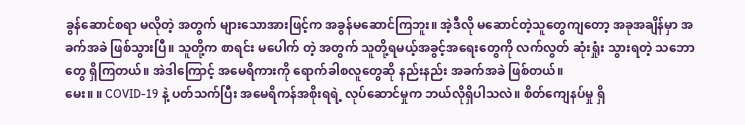ခွန်ဆောင်စရာ မလိုတဲ့ အတွက် များသောအားဖြင့်က အခွန်မဆောင်ကြဘူး။ အဲ့ဒီလို မဆောင်တဲ့သူတွေကျတော့ အခုအချိန်မှာ အခက်အခဲ ဖြစ်သွားပြီ။ သူတို့က စာရင်း မပေါက် တဲ့ အတွက် သူတို့ရမယ့်အခွင့်အရေးတွေကို လက်လွတ် ဆုံးရှုံး သွားရတဲ့ သဘောတွေ ရှိကြတယ်။ အဲဒါကြောင့် အမေရိကားကို ရောက်ခါစလူတွေဆို နည်းနည်း အခက်အခဲ ဖြစ်တယ်။
မေး။ ။ COVID-19 နဲ့ ပတ်သက်ပြီး အမေရိကန်အစိုးရရဲ့ လုပ်ဆောင်မှုက ဘယ်လိုရှိပါသလဲ။ စိတ်ကျေနပ်မှု ရှိ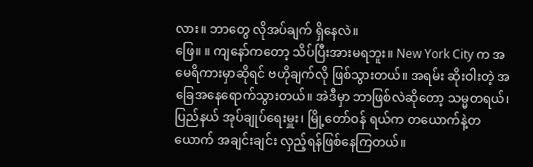လား။ ဘာတွေ လိုအပ်ချက် ရှိနေလဲ။
ဖြေ။ ။ ကျနော်ကတော့ သိပ်ပြီးအားမရဘူး။ New York City က အမေရိကားမှာဆိုရင် ဗဟိုချက်လို ဖြစ်သွားတယ်။ အရမ်း ဆိုးဝါးတဲ့ အခြေအနေရောက်သွားတယ်။ အဲဒီမှာ ဘာဖြစ်လဲဆိုတော့ သမ္မတရယ်၊ ပြည်နယ် အုပ်ချုပ်ရေးမှူး၊ မြို့တော်ဝန် ရယ်က တယောက်နဲ့တယောက် အချင်းချင်း လှည့်ရန်ဖြစ်နေကြတယ်။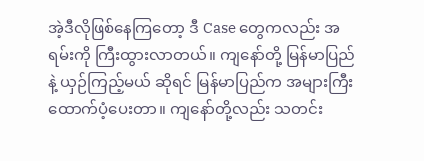အဲ့ဒီလိုဖြစ်နေကြတော့ ဒီ Case တွေကလည်း အရမ်းကို ကြီးထွားလာတယ်။ ကျနော်တို့ မြန်မာပြည်နဲ့ ယှဉ်ကြည့်မယ် ဆိုရင် မြန်မာပြည်က အများကြီး ထောက်ပံ့ပေးတာ။ ကျနော်တို့လည်း သတင်း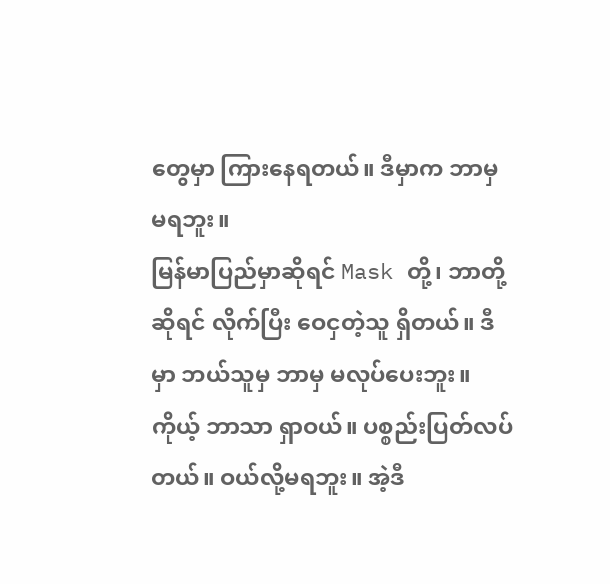တွေမှာ ကြားနေရတယ်။ ဒီမှာက ဘာမှ မရဘူး။
မြန်မာပြည်မှာဆိုရင် Mask တို့၊ ဘာတို့ဆိုရင် လိုက်ပြီး ဝေငှတဲ့သူ ရှိတယ်။ ဒီမှာ ဘယ်သူမှ ဘာမှ မလုပ်ပေးဘူး။ ကိုယ့် ဘာသာ ရှာဝယ်။ ပစ္စည်းပြတ်လပ်တယ်။ ဝယ်လို့မရဘူး။ အဲ့ဒီ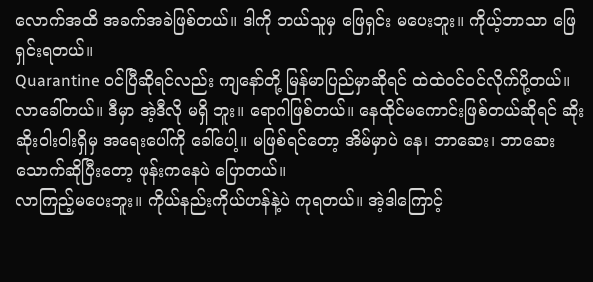လောက်အထိ အခက်အခဲဖြစ်တယ်။ ဒါကို ဘယ်သူမှ ဖြေရှင်း မပေးဘူး။ ကိုယ့်ဘာသာ ဖြေရှင်းရတယ်။
Quarantine ဝင်ပြီဆိုရင်လည်း ကျနော်တို့ မြန်မာပြည်မှာဆိုရင် ထဲထဲဝင်ဝင်လိုက်ပို့တယ်။ လာခေါ်တယ်။ ဒီမှာ အဲ့ဒီလို မရှိ ဘူး။ ရောဂါဖြစ်တယ်။ နေထိုင်မကောင်းဖြစ်တယ်ဆိုရင် ဆိုးဆိုးဝါးဝါးရှိမှ အရေးပေါ်ကို ခေါ်ပေါ့။ မဖြစ်ရင်တော့ အိမ်မှာပဲ နေ၊ ဘာဆေး၊ ဘာဆေး သောက်ဆိုပြီးတော့ ဖုန်းကနေပဲ ပြောတယ်။
လာကြည့်မပေးဘူး။ ကိုယ်နည်းကိုယ်ဟန်နဲ့ပဲ ကုရတယ်။ အဲ့ဒါကြောင့်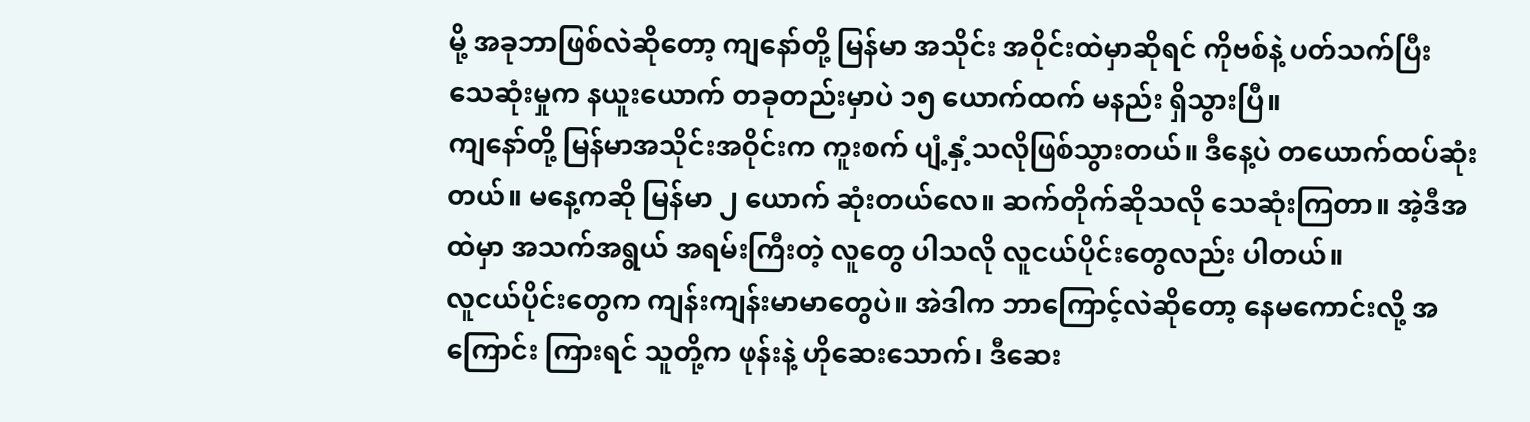မို့ အခုဘာဖြစ်လဲဆိုတော့ ကျနော်တို့ မြန်မာ အသိုင်း အဝိုင်းထဲမှာဆိုရင် ကိုဗစ်နဲ့ ပတ်သက်ပြီး သေဆုံးမှုက နယူးယောက် တခုတည်းမှာပဲ ၁၅ ယောက်ထက် မနည်း ရှိသွားပြီ။
ကျနော်တို့ မြန်မာအသိုင်းအဝိုင်းက ကူးစက် ပျံ့နှံ့သလိုဖြစ်သွားတယ်။ ဒီနေ့ပဲ တယောက်ထပ်ဆုံးတယ်။ မနေ့ကဆို မြန်မာ ၂ ယောက် ဆုံးတယ်လေ။ ဆက်တိုက်ဆိုသလို သေဆုံးကြတာ။ အဲ့ဒီအထဲမှာ အသက်အရွယ် အရမ်းကြီးတဲ့ လူတွေ ပါသလို လူငယ်ပိုင်းတွေလည်း ပါတယ်။
လူငယ်ပိုင်းတွေက ကျန်းကျန်းမာမာတွေပဲ။ အဲဒါက ဘာကြောင့်လဲဆိုတော့ နေမကောင်းလို့ အကြောင်း ကြားရင် သူတို့က ဖုန်းနဲ့ ဟိုဆေးသောက်၊ ဒီဆေး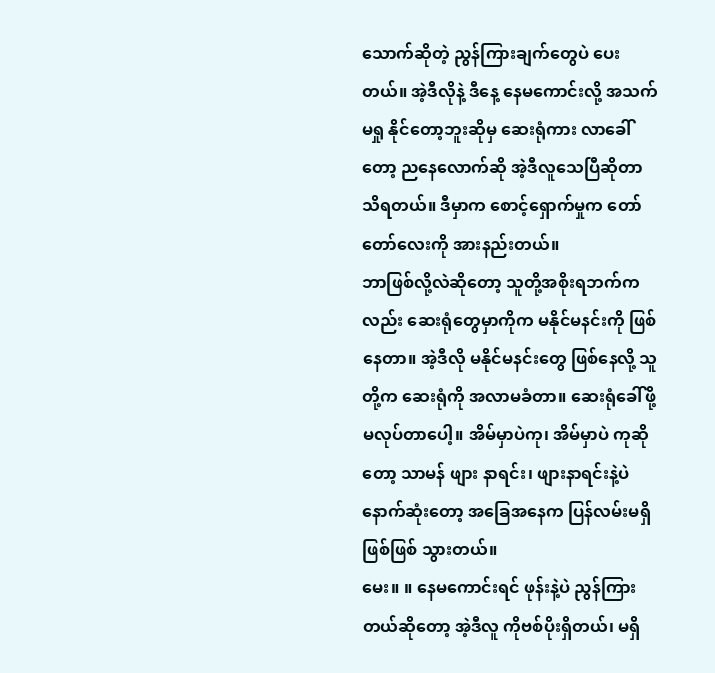သောက်ဆိုတဲ့ ညွန်ကြားချက်တွေပဲ ပေးတယ်။ အဲ့ဒီလိုနဲ့ ဒီနေ့ နေမကောင်းလို့ အသက်မရှု နိုင်တော့ဘူးဆိုမှ ဆေးရုံကား လာခေါ်တော့ ညနေလောက်ဆို အဲ့ဒီလူသေပြီဆိုတာ သိရတယ်။ ဒီမှာက စောင့်ရှောက်မှုက တော်တော်လေးကို အားနည်းတယ်။
ဘာဖြစ်လို့လဲဆိုတော့ သူတို့အစိုးရဘက်ကလည်း ဆေးရုံတွေမှာကိုက မနိုင်မနင်းကို ဖြစ်နေတာ။ အဲ့ဒီလို မနိုင်မနင်းတွေ ဖြစ်နေလို့ သူတို့က ဆေးရုံကို အလာမခံတာ။ ဆေးရုံခေါ်ဖို့ မလုပ်တာပေါ့။ အိမ်မှာပဲကု၊ အိမ်မှာပဲ ကုဆိုတော့ သာမန် ဖျား နာရင်း၊ ဖျားနာရင်းနဲ့ပဲ နောက်ဆုံးတော့ အခြေအနေက ပြန်လမ်းမရှိ ဖြစ်ဖြစ် သွားတယ်။
မေး။ ။ နေမကောင်းရင် ဖုန်းနဲ့ပဲ ညွန်ကြားတယ်ဆိုတော့ အဲ့ဒီလူ ကိုဗစ်ပိုးရှိတယ်၊ မရှိ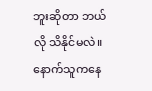ဘူးဆိုတာ ဘယ်လို သိနိုင်မလဲ။ နောက်သူကနေ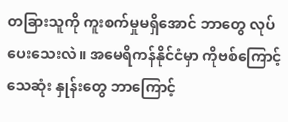တခြားသူကို ကူးစက်မှုမရှိအောင် ဘာတွေ လုပ်ပေးသေးလဲ။ အမေရိကန်နိုင်ငံမှာ ကိုဗစ်ကြောင့် သေဆုံး နှုန်းတွေ ဘာကြောင့်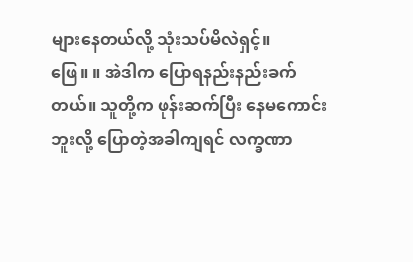များနေတယ်လို့ သုံးသပ်မိလဲရှင့်။
ဖြေ။ ။ အဲဒါက ပြောရနည်းနည်းခက်တယ်။ သူတို့က ဖုန်းဆက်ပြီး နေမကောင်းဘူးလို့ ပြောတဲ့အခါကျရင် လက္ခဏာ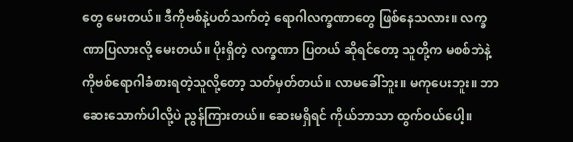တွေ မေးတယ်။ ဒီကိုဗစ်နဲ့ပတ်သက်တဲ့ ရောဂါလက္ခဏာတွေ ဖြစ်နေသလား။ လက္ခဏာပြလားလို့ မေးတယ်။ ပိုးရှိတဲ့ လက္ခဏာ ပြတယ် ဆိုရင်တော့ သူတို့က မစစ်ဘဲနဲ့ ကိုဗစ်ရောဂါခံစားရတဲ့သူလို့တော့ သတ်မှတ်တယ်။ လာမခေါ်ဘူး။ မကုပေးဘူး။ ဘာဆေးသောက်ပါလို့ပဲ ညွန်ကြားတယ်။ ဆေးမရှိရင် ကိုယ်ဘာသာ ထွက်ဝယ်ပေါ့။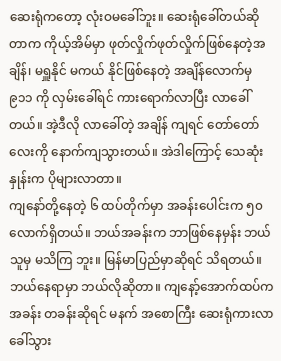ဆေးရုံကတော့ လုံးဝမခေါ်ဘူး။ ဆေးရုံခေါ်တယ်ဆိုတာက ကိုယ့်အိမ်မှာ ဖုတ်လှိုက်ဖုတ်လှိုက်ဖြစ်နေတဲ့အချိန်၊ မရှူနိုင် မကယ် နိုင်ဖြစ်နေတဲ့ အချိန်လောက်မှ ၉၁၁ ကို လှမ်းခေါ်ရင် ကားရောက်လာပြီး လာခေါ်တယ်။ အဲ့ဒီလို လာခေါ်တဲ့ အချိန် ကျရင် တော်တော်လေးကို နောက်ကျသွားတယ်။ အဲဒါကြောင့် သေဆုံးနှုန်းက ပိုများလာတာ။
ကျနော်တို့နေတဲ့ ၆ ထပ်တိုက်မှာ အခန်းပေါင်းက ၅၀ လောက်ရှိတယ်။ ဘယ်အခန်းက ဘာဖြစ်နေမှန်း ဘယ်သူမှ မသိကြ ဘူး။ မြန်မာပြည်မှာဆိုရင် သိရတယ်။ ဘယ်နေရာမှာ ဘယ်လိုဆိုတာ။ ကျနော့်အောက်ထပ်က အခန်း တခန်းဆိုရင် မနက် အစောကြီး ဆေးရုံကားလာခေါ်သွား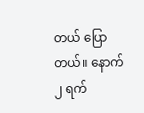တယ် ပြောတယ်။ နောက် ၂ ရက်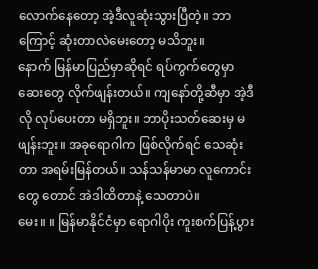လောက်နေတော့ အဲ့ဒီလူဆုံးသွားပြီတဲ့။ ဘာကြောင့် ဆုံးတာလဲမေးတော့ မသိဘူး။
နောက် မြန်မာပြည်မှာဆိုရင် ရပ်ကွက်တွေမှာ ဆေးတွေ လိုက်ဖျန်းတယ်။ ကျနော်တို့ဆီမှာ အဲ့ဒီလို လုပ်ပေးတာ မရှိဘူး။ ဘာပိုးသတ်ဆေးမှ မဖျန်းဘူး။ အခုရောဂါက ဖြစ်လိုက်ရင် သေဆုံးတာ အရမ်းမြန်တယ်။ သန်သန်မာမာ လူကောင်းတွေ တောင် အဲဒါထိတာနဲ့ သေတာပဲ။
မေး။ ။ မြန်မာနိုင်ငံမှာ ရောဂါပိုး ကူးစက်ပြန့်ပွား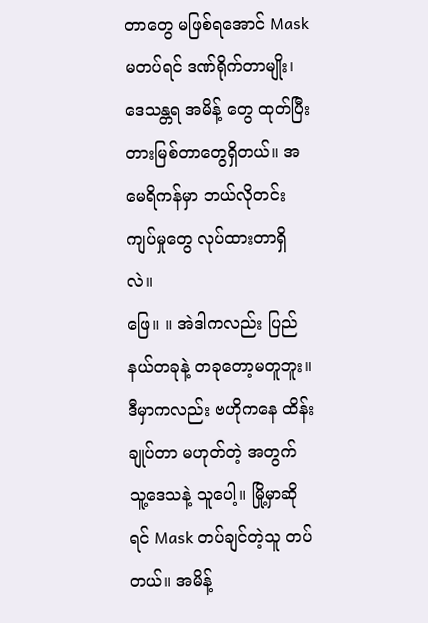တာတွေ မဖြစ်ရအောင် Mask မတပ်ရင် ဒဏ်ရိုက်တာမျိုး၊ ဒေသန္တရ အမိန့် တွေ ထုတ်ပြီး တားမြစ်တာတွေရှိတယ်။ အမေရိကန်မှာ ဘယ်လိုတင်းကျပ်မှုတွေ လုပ်ထားတာရှိလဲ။
ဖြေ။ ။ အဲဒါကလည်း ပြည်နယ်တခုနဲ့ တခုတော့မတူဘူး။ ဒီမှာကလည်း ဗဟိုကနေ ထိန်းချုပ်တာ မဟုတ်တဲ့ အတွက် သူ့ဒေသနဲ့ သူပေါ့။ မြို့မှာဆိုရင် Mask တပ်ချင်တဲ့သူ တပ်တယ်။ အမိန့်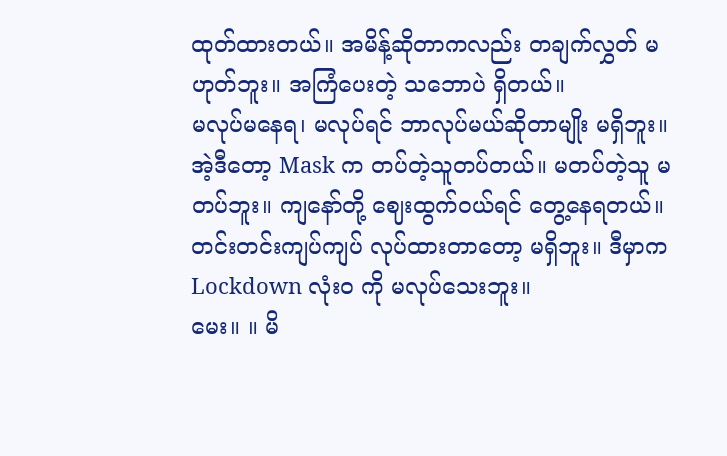ထုတ်ထားတယ်။ အမိန့်ဆိုတာကလည်း တချက်လွှတ် မဟုတ်ဘူး။ အကြံပေးတဲ့ သဘောပဲ ရှိတယ်။
မလုပ်မနေရ၊ မလုပ်ရင် ဘာလုပ်မယ်ဆိုတာမျိုး မရှိဘူး။ အဲ့ဒီတော့ Mask က တပ်တဲ့သူတပ်တယ်။ မတပ်တဲ့သူ မတပ်ဘူး။ ကျနော်တို့ ဈေးထွက်ဝယ်ရင် တွေ့နေရတယ်။ တင်းတင်းကျပ်ကျပ် လုပ်ထားတာတော့ မရှိဘူး။ ဒီမှာက Lockdown လုံးဝ ကို မလုပ်သေးဘူး။
မေး။ ။ မိ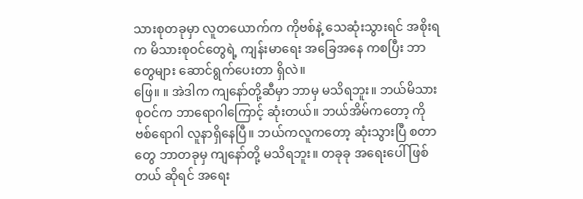သားစုတခုမှာ လူတယောက်က ကိုဗစ်နဲ့ သေဆုံးသွားရင် အစိုးရက မိသားစုဝင်တွေရဲ့ ကျန်းမာရေး အခြေအနေ ကစပြီး ဘာတွေများ ဆောင်ရွက်ပေးတာ ရှိလဲ။
ဖြေ။ ။ အဲဒါက ကျနော်တို့ဆီမှာ ဘာမှ မသိရဘူး။ ဘယ်မိသားစုဝင်က ဘာရောဂါကြောင့် ဆုံးတယ်။ ဘယ်အိမ်ကတော့ ကိုဗစ်ရောဂါ လူနာရှိနေပြီ။ ဘယ်ကလူကတော့ ဆုံးသွားပြီ စတာတွေ ဘာတခုမှ ကျနော်တို့ မသိရဘူး။ တခုခု အရေးပေါ် ဖြစ်တယ် ဆိုရင် အရေး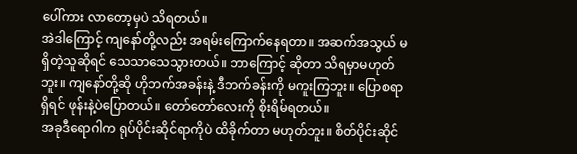ပေါ်ကား လာတော့မှပဲ သိရတယ်။
အဲဒါကြောင့် ကျနော်တို့လည်း အရမ်းကြောက်နေရတာ။ အဆက်အသွယ် မရှိတဲ့သူဆိုရင် သေသာသေသွားတယ်။ ဘာကြောင့် ဆိုတာ သိရမှာမဟုတ်ဘူး။ ကျနော်တို့ဆို ဟိုဘက်အခန်းနဲ့ ဒီဘက်ခန်းကို မကူးကြဘူး။ ပြောစရာရှိရင် ဖုန်းနဲ့ပဲပြောတယ်။ တော်တော်လေးကို စိုးရိမ်ရတယ်။
အခုဒီရောဂါက ရုပ်ပိုင်းဆိုင်ရာကိုပဲ ထိခိုက်တာ မဟုတ်ဘူး။ စိတ်ပိုင်းဆိုင်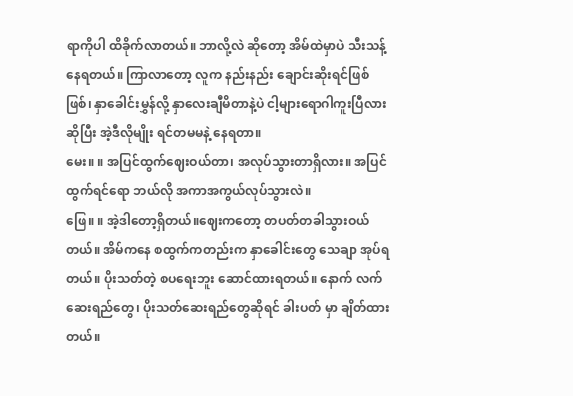ရာကိုပါ ထိခိုက်လာတယ်။ ဘာလို့လဲ ဆိုတော့ အိမ်ထဲမှာပဲ သီးသန့်နေရတယ်။ ကြာလာတော့ လူက နည်းနည်း ချောင်းဆိုးရင်ဖြစ်ဖြစ်၊ နှာခေါင်းမွှန်လို့ နှာလေးချီမိတာနဲ့ပဲ ငါ့များရောဂါကူးပြီလား ဆိုပြီး အဲ့ဒီလိုမျိုး ရင်တမမနဲ့ နေရတာ။
မေး။ ။ အပြင်ထွက်ဈေးဝယ်တာ၊ အလုပ်သွားတာရှိလား။ အပြင်ထွက်ရင်ရော ဘယ်လို အကာအကွယ်လုပ်သွားလဲ။
ဖြေ။ ။ အဲ့ဒါတော့ရှိတယ်။ဈေးကတော့ တပတ်တခါသွားဝယ်တယ်။ အိမ်ကနေ စထွက်ကတည်းက နှာခေါင်းတွေ သေချာ အုပ်ရတယ်။ ပိုးသတ်တဲ့ စပရေးဘူး ဆောင်ထားရတယ်။ နောက် လက်ဆေးရည်တွေ၊ ပိုးသတ်ဆေးရည်တွေဆိုရင် ခါးပတ် မှာ ချိတ်ထားတယ်။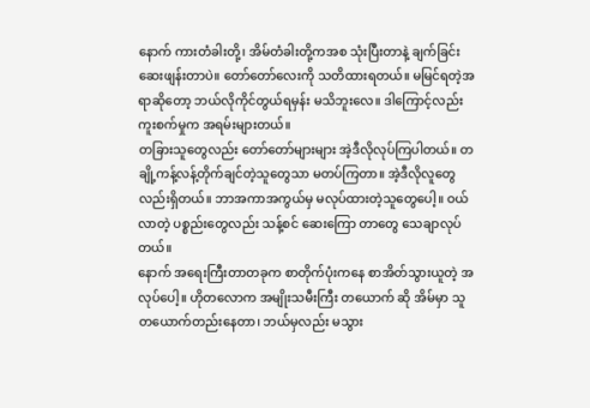နောက် ကားတံခါးတို့၊ အိမ်တံခါးတို့ကအစ သုံးပြီးတာနဲ့ ချက်ခြင်း ဆေးဖျန်းတာပဲ။ တော်တော်လေးကို သတိထားရတယ်။ မမြင်ရတဲ့အရာဆိုတော့ ဘယ်လိုကိုင်တွယ်ရမှန်း မသိဘူးလေ။ ဒါကြောင့်လည်း ကူးစက်မှုက အရမ်းများတယ်။
တခြားသူတွေလည်း တော်တော်များများ အဲ့ဒီလိုလုပ်ကြပါတယ်။ တချို့ကန့်လန့်တိုက်ချင်တဲ့သူတွေသာ မတပ်ကြတာ။ အဲ့ဒီလိုလူတွေလည်းရှိတယ်။ ဘာအကာအကွယ်မှ မလုပ်ထားတဲ့သူတွေပေါ့။ ဝယ်လာတဲ့ ပစ္စည်းတွေလည်း သန့်စင် ဆေးကြော တာတွေ သေချာလုပ်တယ်။
နောက် အရေးကြီးတာတခုက စာတိုက်ပုံးကနေ စာအိတ်သွားယူတဲ့ အလုပ်ပေါ့။ ဟိုတလောက အမျိုးသမီးကြီး တယောက် ဆို အိမ်မှာ သူတယောက်တည်းနေတာ၊ ဘယ်မှလည်း မသွား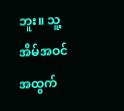ဘူး။ သူ့အိမ်အဝင်အထွက်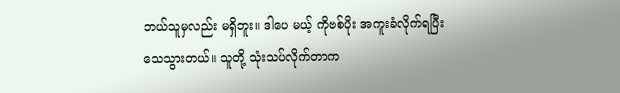ဘယ်သူမှလည်း မရှိဘူး။ ဒါပေ မယ့် ကိုဗစ်ပိုး အကူးခံလိုက်ရပြီး သေသွားတယ်။ သူတို့ သုံးသပ်လိုက်တာက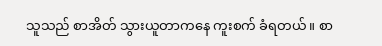သူသည် စာအိတ် သွားယူတာကနေ ကူးစက် ခံရတယ်။ စာ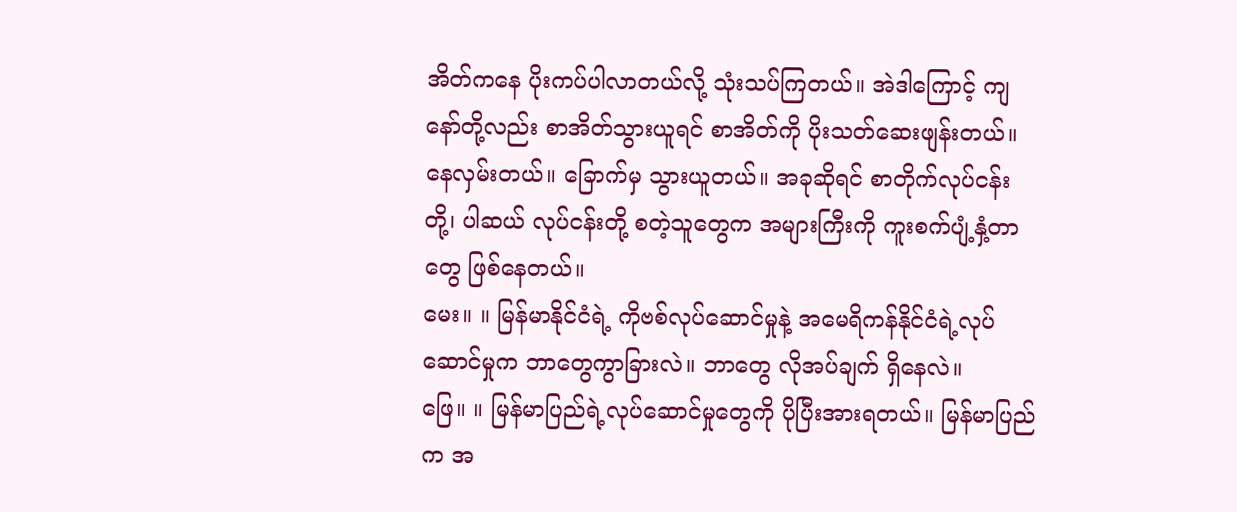အိတ်ကနေ ပိုးကပ်ပါလာတယ်လို့ သုံးသပ်ကြတယ်။ အဲဒါကြောင့် ကျနော်တို့လည်း စာအိတ်သွားယူရင် စာအိတ်ကို ပိုးသတ်ဆေးဖျန်းတယ်။ နေလှမ်းတယ်။ ခြောက်မှ သွားယူတယ်။ အခုဆိုရင် စာတိုက်လုပ်ငန်းတို့၊ ပါဆယ် လုပ်ငန်းတို့ စတဲ့သူတွေက အများကြီးကို ကူးစက်ပျံ့နှံ့တာတွေ ဖြစ်နေတယ်။
မေး။ ။ မြန်မာနိုင်ငံရဲ့ ကိုဗစ်လုပ်ဆောင်မှုနဲ့ အမေရိကန်နိုင်ငံရဲ့လုပ်ဆောင်မှုက ဘာတွေကွာခြားလဲ။ ဘာတွေ လိုအပ်ချက် ရှိနေလဲ။
ဖြေ။ ။ မြန်မာပြည်ရဲ့လုပ်ဆောင်မှုတွေကို ပိုပြီးအားရတယ်။ မြန်မာပြည်က အ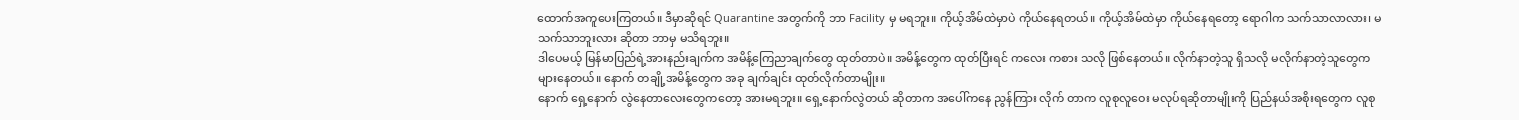ထောက်အကူပေးကြတယ်။ ဒီမှာဆိုရင် Quarantine အတွက်ကို ဘာ Facility မှ မရဘူး။ ကိုယ့်အိမ်ထဲမှာပဲ ကိုယ်နေရတယ်။ ကိုယ့်အိမ်ထဲမှာ ကိုယ်နေရတော့ ရောဂါက သက်သာလာလား၊ မသက်သာဘူးလား ဆိုတာ ဘာမှ မသိရဘူး။
ဒါပေမယ့် မြန်မာပြည်ရဲ့အားနည်းချက်က အမိန့်ကြေညာချက်တွေ ထုတ်တာပဲ။ အမိန့်တွေက ထုတ်ပြီးရင် ကလေး ကစား သလို ဖြစ်နေတယ်။ လိုက်နာတဲ့သူ ရှိသလို မလိုက်နာတဲ့သူတွေက များနေတယ်။ နောက် တချို့အမိန့်တွေက အခု ချက်ချင်း ထုတ်လိုက်တာမျိုး။
နောက် ရှေ့နောက် လွဲနေတာလေးတွေကတော့ အားမရဘူး။ ရှေ့နောက်လွဲတယ် ဆိုတာက အပေါ်ကနေ ညွန်ကြား လိုက် တာက လူစုလူဝေး မလုပ်ရဆိုတာမျိုးကို ပြည်နယ်အစိုးရတွေက လူစု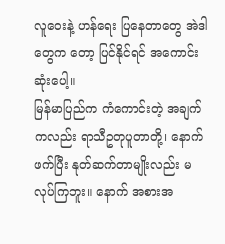လူဝေးနဲ့ ဟန်ရေး ပြနေတာတွေ အဲဒါတွေက တော့ ပြင်နိုင်ရင် အကောင်းဆုံးပေါ့။
မြန်မာပြည်က ကံကောင်းတဲ့ အချက်ကလည်း ရာသီဥတုပူတာတို့၊ နောက် ဖက်ပြီး နုတ်ဆက်တာမျိုးလည်း မလုပ်ကြဘူး။ နောက် အစားအ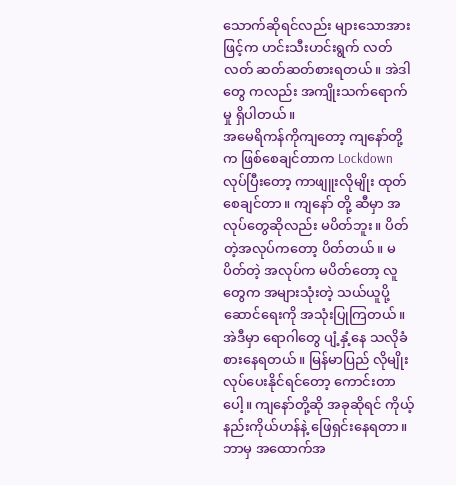သောက်ဆိုရင်လည်း များသောအားဖြင့်က ဟင်းသီးဟင်းရွက် လတ်လတ် ဆတ်ဆတ်စားရတယ်။ အဲဒါ တွေ ကလည်း အကျိုးသက်ရောက်မှု ရှိပါတယ်။
အမေရိကန်ကိုကျတော့ ကျနော်တို့က ဖြစ်စေချင်တာက Lockdown လုပ်ပြီးတော့ ကာဖျူးလိုမျိုး ထုတ်စေချင်တာ။ ကျနော် တို့ ဆီမှာ အလုပ်တွေဆိုလည်း မပိတ်ဘူး။ ပိတ်တဲ့အလုပ်ကတော့ ပိတ်တယ်။ မပိတ်တဲ့ အလုပ်က မပိတ်တော့ လူတွေက အများသုံးတဲ့ သယ်ယူပို့ဆောင်ရေးကို အသုံးပြုကြတယ်။ အဲဒီမှာ ရောဂါတွေ ပျံ့နှံ့နေ သလိုခံစားနေရတယ်။ မြန်မာပြည် လိုမျိုး လုပ်ပေးနိုင်ရင်တော့ ကောင်းတာပေါ့။ ကျနော်တို့ဆို အခုဆိုရင် ကိုယ့်နည်းကိုယ်ဟန်နဲ့ ဖြေရှင်းနေရတာ။ ဘာမှ အထောက်အ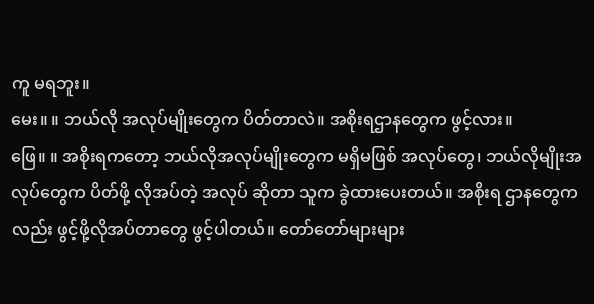ကူ မရဘူး။
မေး။ ။ ဘယ်လို အလုပ်မျိုးတွေက ပိတ်တာလဲ။ အစိုးရဌာနတွေက ဖွင့်လား။
ဖြေ။ ။ အစိုးရကတော့ ဘယ်လိုအလုပ်မျိုးတွေက မရှိမဖြစ် အလုပ်တွေ၊ ဘယ်လိုမျိုးအလုပ်တွေက ပိတ်ဖို့ လိုအပ်တဲ့ အလုပ် ဆိုတာ သူက ခွဲထားပေးတယ်။ အစိုးရ ဌာနတွေကလည်း ဖွင့်ဖို့လိုအပ်တာတွေ ဖွင့်ပါတယ်။ တော်တော်များများ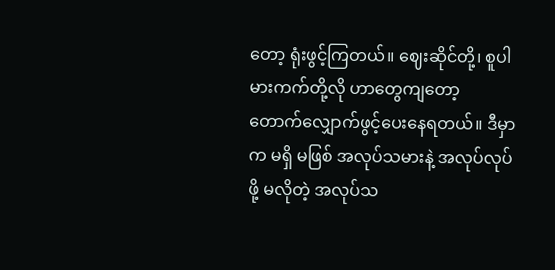တော့ ရုံးဖွင့်ကြတယ်။ ဈေးဆိုင်တို့၊ စူပါမားကက်တို့လို ဟာတွေကျတော့ တောက်လျှောက်ဖွင့်ပေးနေရတယ်။ ဒီမှာက မရှိ မဖြစ် အလုပ်သမားနဲ့ အလုပ်လုပ်ဖို့ မလိုတဲ့ အလုပ်သ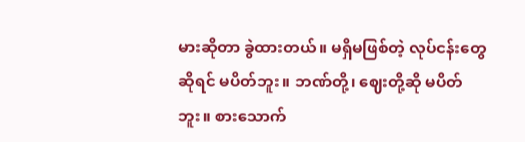မားဆိုတာ ခွဲထားတယ်။ မရှိမဖြစ်တဲ့ လုပ်ငန်းတွေဆိုရင် မပိတ်ဘူး။ ဘဏ်တို့၊ ဈေးတို့ဆို မပိတ်ဘူး။ စားသောက်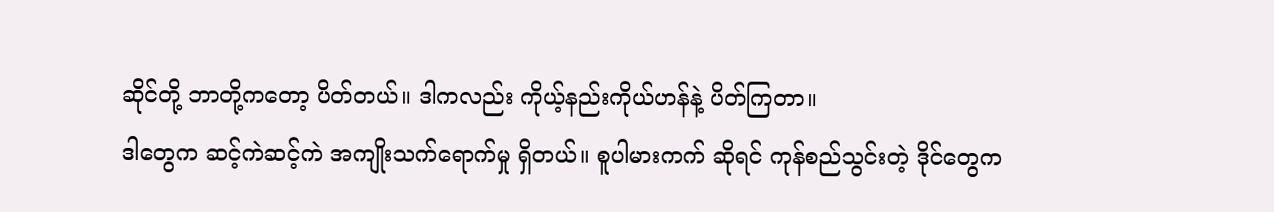ဆိုင်တို့ ဘာတို့ကတော့ ပိတ်တယ်။ ဒါကလည်း ကိုယ့်နည်းကိုယ်ဟန်နဲ့ ပိတ်ကြတာ။
ဒါတွေက ဆင့်ကဲဆင့်ကဲ အကျိုးသက်ရောက်မှု ရှိတယ်။ စူပါမားကက် ဆိုရင် ကုန်စည်သွင်းတဲ့ ဒိုင်တွေက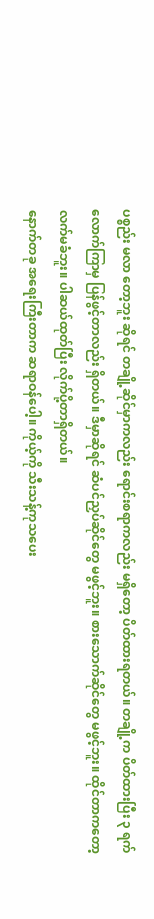ပစ္စည်း မလာ တော့ဘူး ဆိုရင် တချို့ဆိုင်မှာကလည်း ရောင်းစရာကလည်း မရှိတော့ ပိတ်ထားရတယ်။ တချို့က ပိတ်ထားပြီး ၃ ရက် လောက်ကြာမှ ပြန်ဖွင့်တာလည်း ရှိတယ်။ ဒီမှာဆိုရင် ဆံပင်ညှပ်ဆိုင်တွေ မဖွင့်ဘူး။ စားသောက်ဆိုင်တွေ မဖွင့်ဘူး။ ထိုင်တာကတော့ လက်မခံဘူး။ ပါဆယ်ထုတ်ပြီး လိုက်ပို့တာရှိတယ်။
နောက်တခု အရေးကြီးတာက ဆရာဝန်ပေါ့။ ကိုယ့်ကို သီးသန့်ကုသပေး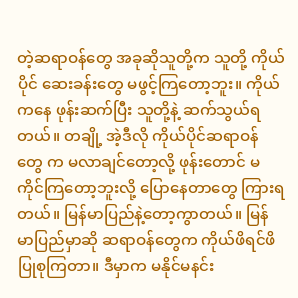တဲ့ဆရာဝန်တွေ အခုဆိုသူတို့က သူတို့ ကိုယ်ပိုင် ဆေးခန်းတွေ မဖွင့်ကြတော့ဘူး။ ကိုယ်ကနေ ဖုန်းဆက်ပြီး သူတို့နဲ့ ဆက်သွယ်ရတယ်။ တချို့ အဲ့ဒီလို ကိုယ်ပိုင်ဆရာဝန် တွေ က မလာချင်တော့လို့ ဖုန်းတောင် မကိုင်ကြတော့ဘူးလို့ ပြောနေတာတွေ ကြားရတယ်။ မြန်မာပြည်နဲ့တော့ကွာတယ်။ မြန်မာပြည်မှာဆို ဆရာဝန်တွေက ကိုယ်ဖိရင်ဖိ ပြုစုကြတာ။ ဒီမှာက မနိုင်မနင်း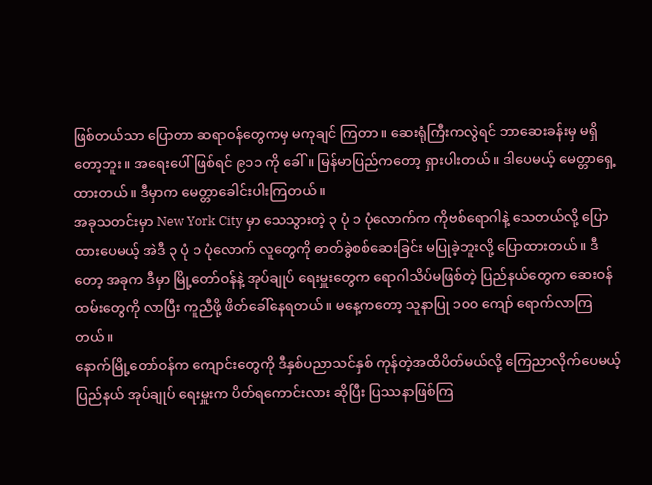ဖြစ်တယ်သာ ပြောတာ ဆရာဝန်တွေကမှ မကုချင် ကြတာ။ ဆေးရုံကြီးကလွဲရင် ဘာဆေးခန်းမှ မရှိတော့ဘူး။ အရေးပေါ်ဖြစ်ရင် ၉၁၁ ကို ခေါ်။ မြန်မာပြည်ကတော့ ရှားပါးတယ်။ ဒါပေမယ့် မေတ္တာရှေ့ထားတယ်။ ဒီမှာက မေတ္တာခေါင်းပါးကြတယ်။
အခုသတင်းမှာ New York City မှာ သေသွားတဲ့ ၃ ပုံ ၁ ပုံလောက်က ကိုဗစ်ရောဂါနဲ့ သေတယ်လို့ ပြောထားပေမယ့် အဲဒီ ၃ ပုံ ၁ ပုံလောက် လူတွေကို ဓာတ်ခွဲစစ်ဆေးခြင်း မပြုခဲ့ဘူးလို့ ပြောထားတယ်။ ဒီတော့ အခုက ဒီမှာ မြို့တော်ဝန်နဲ့ အုပ်ချုပ် ရေးမှူးတွေက ရောဂါသိပ်မဖြစ်တဲ့ ပြည်နယ်တွေက ဆေးဝန်ထမ်းတွေကို လာပြီး ကူညီဖို့ ဖိတ်ခေါ်နေရတယ်။ မနေ့ကတော့ သူနာပြု ၁၀၀ ကျော် ရောက်လာကြတယ်။
နောက်မြို့တော်ဝန်က ကျောင်းတွေကို ဒီနှစ်ပညာသင်နှစ် ကုန်တဲ့အထိပိတ်မယ်လို့ ကြေညာလိုက်ပေမယ့် ပြည်နယ် အုပ်ချုပ် ရေးမှူးက ပိတ်ရကောင်းလား ဆိုပြီး ပြဿနာဖြစ်ကြ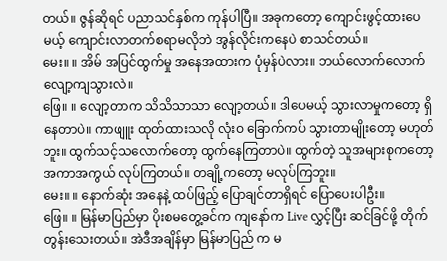တယ်။ ဇွန်ဆိုရင် ပညာသင်နှစ်က ကုန်ပါပြီ။ အခုကတော့ ကျောင်းဖွင့်ထားပေမယ့် ကျောင်းလာတက်စရာမလိုဘဲ အွန်လိုင်းကနေပဲ စာသင်တယ်။
မေး။ ။ အိမ် အပြင်ထွက်မှု အနေအထားက ပုံမှန်ပဲလား။ ဘယ်လောက်လောက် လျော့ကျသွားလဲ။
ဖြေ။ ။ လျော့တာက သိသိသာသာ လျော့တယ်။ ဒါပေမယ့် သွားလာမှုကတော့ ရှိနေတာပဲ။ ကာဖျူး ထုတ်ထားသလို လုံးဝ ခြောက်ကပ် သွားတာမျိုးတော့ မဟုတ်ဘူး။ ထွက်သင့်သလောက်တော့ ထွက်နေကြတာပဲ။ ထွက်တဲ့ သူအများစုကတော့ အကာအကွယ် လုပ်ကြတယ်။ တချို့ကတော့ မလုပ်ကြဘူး။
မေး။ ။ နောက်ဆုံး အနေနဲ့ ထပ်ဖြည့် ပြောချင်တာရှိရင် ပြောပေးပါဦး။
ဖြေ။ ။ မြန်မာပြည်မှာ ပိုးစမတွေ့ခင်က ကျနော်က Live လွှင့်ပြီး ဆင်ခြင်ဖို့ တိုက်တွန်းသေးတယ်။ အဲဒီအချိန်မှာ မြန်မာပြည် က မ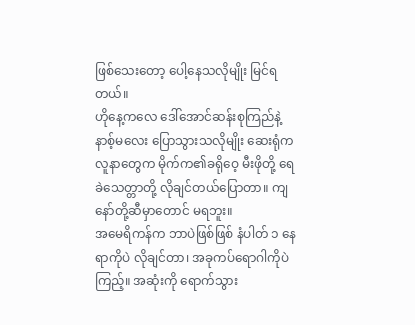ဖြစ်သေးတော့ ပေါ့နေသလိုမျိုး မြင်ရတယ်။
ဟိုနေ့ကလေ ဒေါ်အောင်ဆန်းစုကြည်နဲ့ နာစ့်မလေး ပြောသွားသလိုမျိုး ဆေးရုံက လူနာတွေက မိုက်က၏ခရိုဝေ့ မီးဖိုတို့ ရေခဲသေတ္တာတို့ လိုချင်တယ်ပြောတာ။ ကျနော်တို့ဆီမှာတောင် မရဘူး။
အမေရိကန်က ဘာပဲဖြစ်ဖြစ် နံပါတ် ၁ နေရာကိုပဲ လိုချင်တာ၊ အခုကပ်ရောဂါကိုပဲ ကြည့်။ အဆုံးကို ရောက်သွား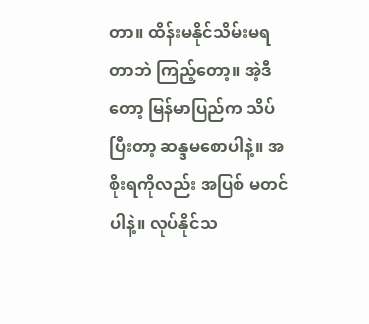တာ။ ထိန်းမနိုင်သိမ်းမရတာဘဲ ကြည့်တော့။ အဲ့ဒီတော့ မြန်မာပြည်က သိပ်ပြီးတာ့ ဆန္ဒမစောပါနဲ့။ အစိုးရကိုလည်း အပြစ် မတင် ပါနဲ့။ လုပ်နိုင်သ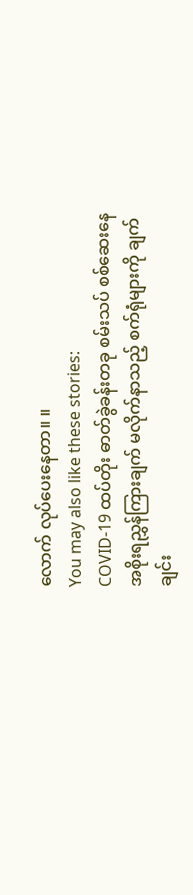လောက် လုပ်ပေးနေတာ။ ။
You may also like these stories:
COVID-19 ထပ်တိုး ဓာတ်ခွဲခန်းတခု စမ်းသပ် စစ်ဆေးနေ
အစိုးရညွှန်ကြားချက် မလိုက်နာသည့် စက်ရုံများကို ချက်ချင်း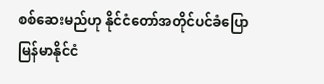စစ်ဆေးမည်ဟု နိုင်ငံတော်အတိုင်ပင်ခံပြော
မြန်မာနိုင်ငံ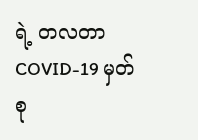ရဲ့ တလတာ COVID-19 မှတ်စု